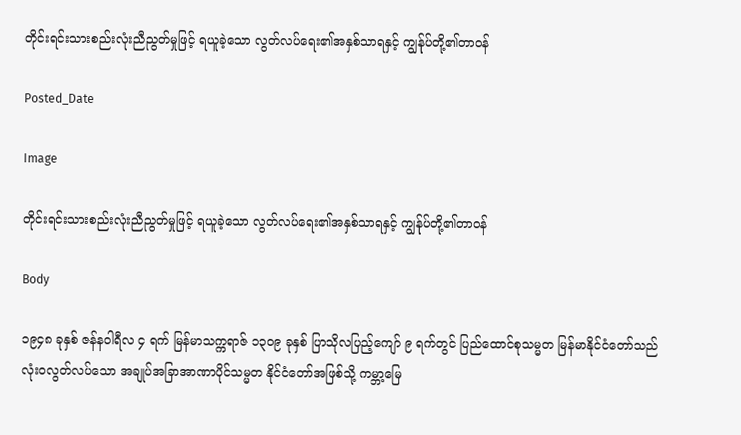တိုင်းရင်းသားစည်းလုံးညီညွတ်မှုဖြင့် ရယူခဲ့သော လွတ်လပ်ရေး၏အနှစ်သာရနှင့် ကျွန်ုပ်တို့၏တာဝန်

Posted_Date

Image

တိုင်းရင်းသားစည်းလုံးညီညွတ်မှုဖြင့် ရယူခဲ့သော လွတ်လပ်ရေး၏အနှစ်သာရနှင့် ကျွန်ုပ်တို့၏တာဝန်

Body

၁၉၄၈ ခုနှစ် ဇန်နဝါရီလ ၄ ရက် မြန်မာသက္ကရာဇ် ၁၃၀၉ ခုနှစ် ပြာသိုလပြည့်ကျော် ၉ ရက်တွင် ပြည်ထောင်စုသမ္မတ မြန်မာနိုင်ငံတော်သည် လုံးဝလွတ်လပ်သော အချုပ်အခြာအာဏာပိုင်သမ္မတ နိုင်ငံတော်အဖြစ်သို့ ကမ္ဘာ့မြေ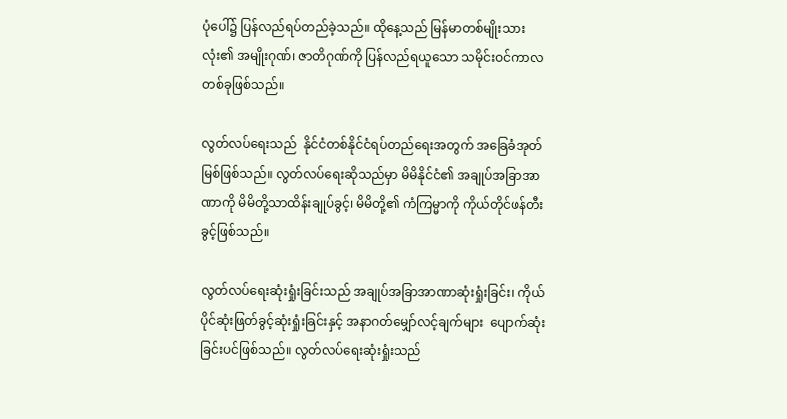ပုံပေါ်၌ ပြန်လည်ရပ်တည်ခဲ့သည်။ ထိုနေ့သည် မြန်မာတစ်မျိုးသားလုံး၏ အမျိုးဂုဏ်၊ ဇာတိဂုဏ်ကို ပြန်လည်ရယူသော သမိုင်းဝင်ကာလတစ်ခုဖြစ်သည်။

လွတ်လပ်ရေးသည်  နိုင်ငံတစ်နိုင်ငံရပ်တည်ရေးအတွက် အခြေခံအုတ်မြစ်ဖြစ်သည်။ လွတ်လပ်ရေးဆိုသည်မှာ မိမိနိုင်ငံ၏ အချုပ်အခြာအာဏာကို မိမိတို့သာထိန်းချုပ်ခွင့်၊ မိမိတို့၏ ကံကြမ္မာကို ကိုယ်တိုင်ဖန်တီးခွင့်ဖြစ်သည်။

လွတ်လပ်ရေးဆုံးရှုံးခြင်းသည် အချုပ်အခြာအာဏာဆုံးရှုံးခြင်း၊ ကိုယ်ပိုင်ဆုံးဖြတ်ခွင့်ဆုံးရှုံးခြင်းနှင့် အနာဂတ်မျှော်လင့်ချက်များ  ပျောက်ဆုံးခြင်းပင်ဖြစ်သည်။ လွတ်လပ်ရေးဆုံးရှုံးသည်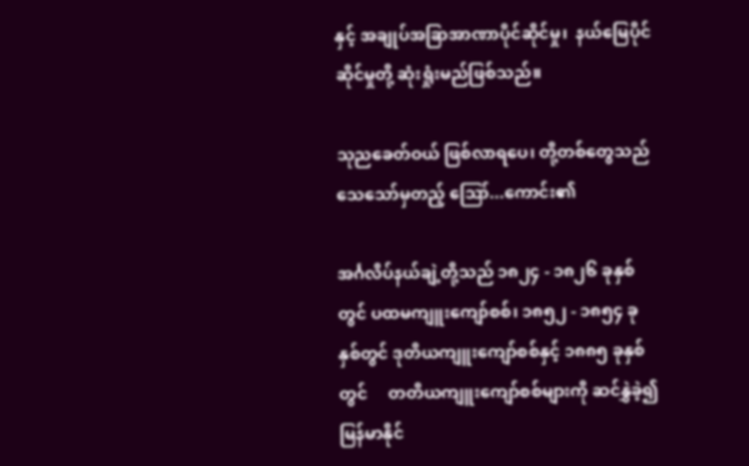နှင့် အချုပ်အခြာအာဏာပိုင်ဆိုင်မှု၊  နယ်မြေပိုင်ဆိုင်မှုတို့ ဆုံးရှုံးမည်ဖြစ်သည်။

သုညခေတ်ဝယ် ဖြစ်လာရပေ၊ တို့တစ်တွေသည် သေသော်မှတည့် ဪ...ကောင်း၏

အင်္ဂလိပ်နယ်ချဲ့တို့သည် ၁၈၂၄ - ၁၈၂၆ ခုနှစ်တွင် ပထမကျူးကျော်စစ်၊ ၁၈၅၂ - ၁၈၅၄ ခုနှစ်တွင် ဒုတိယကျူးကျော်စစ်နှင့် ၁၈၈၅ ခုနှစ်တွင်     တတိယကျူးကျော်စစ်များကို ဆင်နွှဲခဲ့၍ မြန်မာနိုင်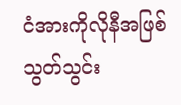ငံအားကိုလိုနီအဖြစ် သွတ်သွင်း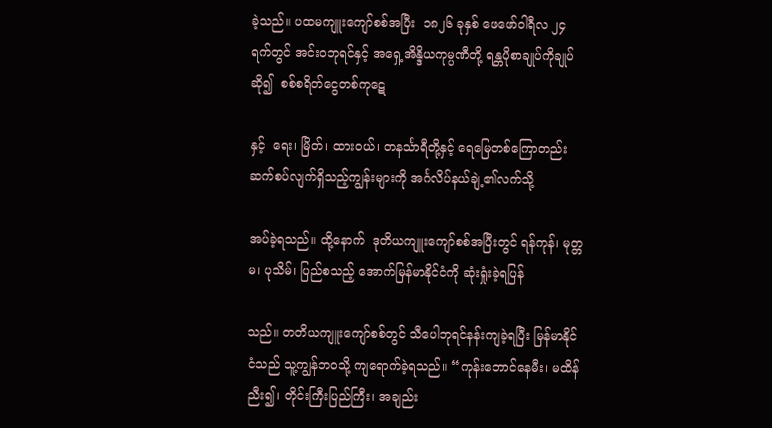ခဲ့သည်။ ပထမကျူးကျော်စစ်အပြီး  ၁၈၂၆ ခုနှစ် ဖေဖော်ဝါရီလ ၂၄ ရက်တွင် အင်းဝဘုရင်နှင့် အရှေ့အိန္ဒိယကုမ္ပဏီတို့ ရန္တပိုစာချုပ်ကိုချုပ်ဆို၍  စစ်စရိတ်ငွေတစ်ကုဋေ

နှင့်  ရေး၊ မြိတ်၊ ထားဝယ်၊ တနင်္သာရီတို့နှင့် ရေမြေတစ်ကြောတည်း ဆက်စပ်လျက်ရှိသည့်ကျွန်းများကို အင်္ဂလိပ်နယ်ချဲ့၏လက်သို့

အပ်ခဲ့ရသည်။ ထို့နောက်  ဒုတိယကျူးကျော်စစ်အပြီးတွင် ရန်ကုန်၊ မုတ္တမ၊ ပုသိမ်၊ ပြည်စသည့် အောက်မြန်မာနိုင်ငံကို ဆုံးရှုံးခဲ့ရပြန်

သည်။ တတိယကျူးကျော်စစ်တွင် သီပေါဘုရင်နန်းကျခဲ့ရပြီး မြန်မာနိုင်ငံသည် သူ့ကျွန်ဘဝသို့ ကျရောက်ခဲ့ရသည်။ “ကုန်းဘောင်နေမီး၊ မထိန်ညီး၍၊ တိုင်းကြီးပြည်ကြီး၊ အချည်း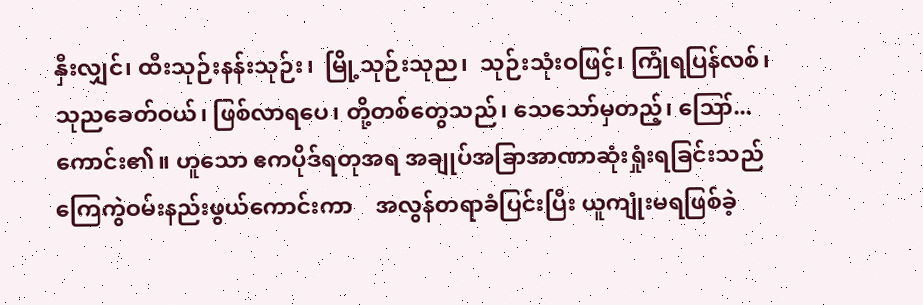နှီးလျှင်၊ ထီးသုဉ်းနန်းသုဉ်း၊  မြို့သုဉ်းသုည၊  သုဉ်းသုံးဝဖြင့်၊ ကြုံရပြန်လစ်၊  သုညခေတ်ဝယ်၊ ဖြစ်လာရပေ၊ တို့တစ်တွေသည်၊ သေသော်မှတည့်၊ ဪ...ကောင်း၏။ ဟူသော ဧကပိုဒ်ရတုအရ အချုပ်အခြာအာဏာဆုံးရှုံးရခြင်းသည်  ကြေကွဲဝမ်းနည်းဖွယ်ကောင်းကာ    အလွန်တရာခံပြင်းပြီး ယူကျုံးမရဖြစ်ခဲ့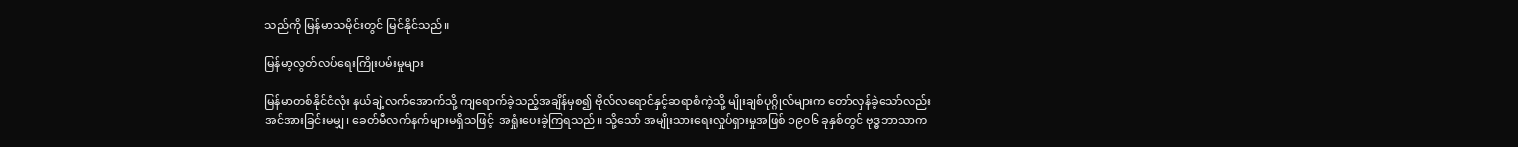သည်ကို မြန်မာသမိုင်းတွင် မြင်နိုင်သည်။

မြန်မာ့လွတ်လပ်ရေးကြိုးပမ်းမှုများ

မြန်မာတစ်နိုင်ငံလုံး နယ်ချဲ့လက်အောက်သို့ ကျရောက်ခဲ့သည့်အချိန်မှစ၍ ဗိုလ်လရောင်နှင့်ဆရာစံကဲ့သို့ မျိုးချစ်ပုဂ္ဂိုလ်များက တော်လှန်ခဲ့သော်လည်း  အင်အားခြင်းမမျှ၊ ခေတ်မီလက်နက်များမရှိသဖြင့်  အရှုံးပေးခဲ့ကြရသည်။ သို့သော် အမျိုးသားရေးလှုပ်ရှားမှုအဖြစ် ၁၉၀၆ ခုနှစ်တွင် ဗုဒ္ဓဘာသာက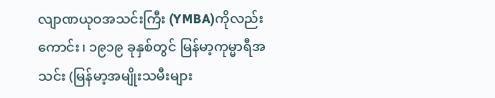လျာဏယုဝအသင်းကြီး (YMBA)ကိုလည်းကောင်း၊ ၁၉၁၉ ခုနှစ်တွင် မြန်မာ့ကုမ္မာရီအသင်း (မြန်မာ့အမျိုးသမီးများ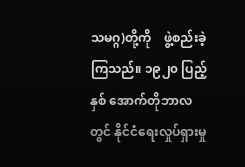သမဂ္ဂ)တို့ကို    ဖွဲ့စည်းခဲ့ကြသည်။ ၁၉၂၀ ပြည့်နှစ် အောက်တိုဘာလတွင် နိုင်ငံရေးလှုပ်ရှားမှု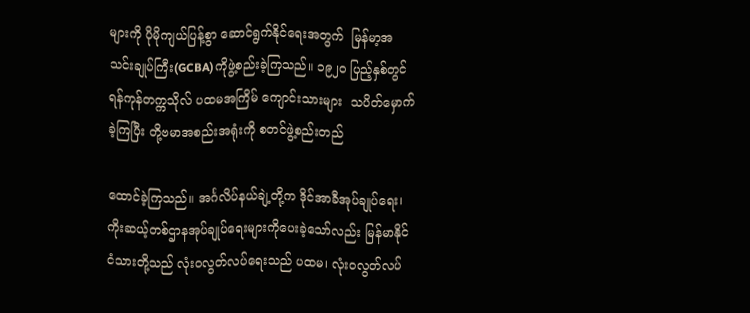များကို ပိုမိုကျယ်ပြန့်စွာ ဆောင်ရွက်နိုင်ရေးအတွက်  မြန်မာ့အသင်းချုပ်ကြီး(GCBA)ကိုဖွဲ့စည်းခဲ့ကြသည်။ ၁၉၂၀ ပြည့်နှစ်တွင် ရန်ကုန်တက္ကသိုလ် ပထမအကြိမ် ကျောင်းသားများ  သပိတ်မှောက်ခဲ့ကြပြီး တို့ဗမာအစည်းအရုံးကို စတင်ဖွဲ့စည်းတည်

ထောင်ခဲ့ကြသည်။ အင်္ဂလိပ်နယ်ချဲ့တို့က ဒိုင်အာခီအုပ်ချုပ်ရေး၊  ကိုးဆယ့်တစ်ဌာနအုပ်ချုပ်ရေးများကိုပေးခဲ့သော်လည်း မြန်မာနိုင်ငံသားတို့သည် လုံးဝလွတ်လပ်ရေးသည် ပထမ၊ လုံးဝလွတ်လပ်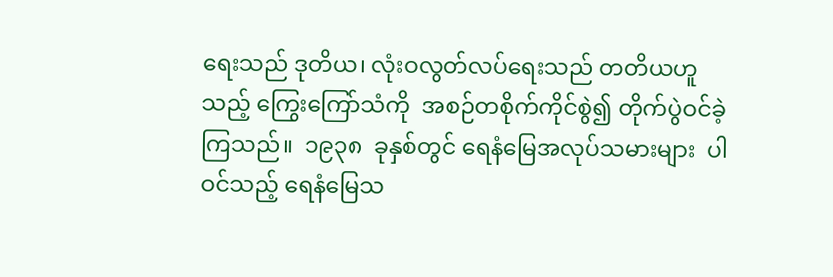ရေးသည် ဒုတိယ၊ လုံးဝလွတ်လပ်ရေးသည် တတိယဟူသည့် ကြွေးကြော်သံကို  အစဉ်တစိုက်ကိုင်စွဲ၍ တိုက်ပွဲဝင်ခဲ့ကြသည်။  ၁၉၃၈  ခုနှစ်တွင် ရေနံမြေအလုပ်သမားများ  ပါဝင်သည့် ရေနံမြေသ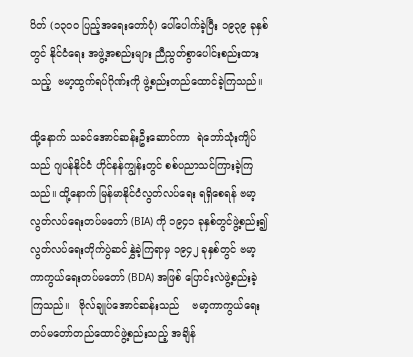ပိတ် (၁၃၀၀ ပြည့်အရေးတော်ပုံ) ပေါ်ပေါက်ခဲ့ပြီး ၁၉၃၉ ခုနှစ်တွင် နိုင်ငံရေး အဖွဲ့အစည်းများ ညီညွတ်စွာပေါင်းစည်းထားသည့်  ဗမာ့ထွက်ရပ်ဂိုဏ်းကို ဖွဲ့စည်းတည်ထောင်ခဲ့ကြသည်။

ထို့နောက် သခင်အောင်ဆန်းဦးဆောင်ကာ  ရဲဘော်သုံးကျိပ်သည် ဂျပန်နိုင်ငံ ဟိုင်နန်ကျွန်းတွင် စစ်ပညာသင်ကြားခဲ့ကြသည်။ ထို့နောက် မြန်မာနိုင်ငံလွတ်လပ်ရေး ရရှိစေရန် ဗမာ့လွတ်လပ်ရေးတပ်မတော် (BIA) ကို ၁၉၄၁ ခုနှစ်တွင်ဖွဲ့စည်း၍ လွတ်လပ်ရေးတိုက်ပွဲဆင်နွှဲခဲ့ကြရာမှ ၁၉၄၂ ခုနှစ်တွင် ဗမာ့ကာကွယ်ရေးတပ်မတော် (BDA) အဖြစ် ပြောင်းလဲဖွဲ့စည်းခဲ့ကြသည်။   ဗိုလ်ချုပ်အောင်ဆန်းသည်    ဗမာ့ကာကွယ်ရေးတပ်မတော်တည်ထောင်ဖွဲ့စည်းသည့် အချိန်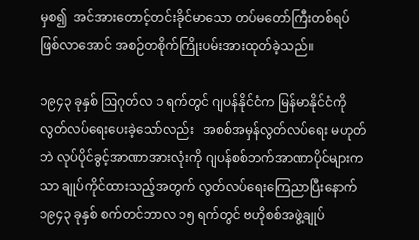မှစ၍  အင်အားတောင့်တင်းခိုင်မာသော တပ်မတော်ကြီးတစ်ရပ်  ဖြစ်လာအောင် အစဉ်တစိုက်ကြိုးပမ်းအားထုတ်ခဲ့သည်။

၁၉၄၃ ခုနှစ် ဩဂုတ်လ ၁ ရက်တွင် ဂျပန်နိုင်ငံက မြန်မာနိုင်ငံကို လွတ်လပ်ရေးပေးခဲ့သော်လည်း   အစစ်အမှန်လွတ်လပ်ရေး မဟုတ်ဘဲ လုပ်ပိုင်ခွင့်အာဏာအားလုံးကို ဂျပန်စစ်ဘက်အာဏာပိုင်များကသာ ချုပ်ကိုင်ထားသည့်အတွက် လွတ်လပ်ရေးကြေညာပြီးနောက် ၁၉၄၃ ခုနှစ် စက်တင်ဘာလ ၁၅ ရက်တွင် ဗဟိုစစ်အဖွဲ့ချုပ်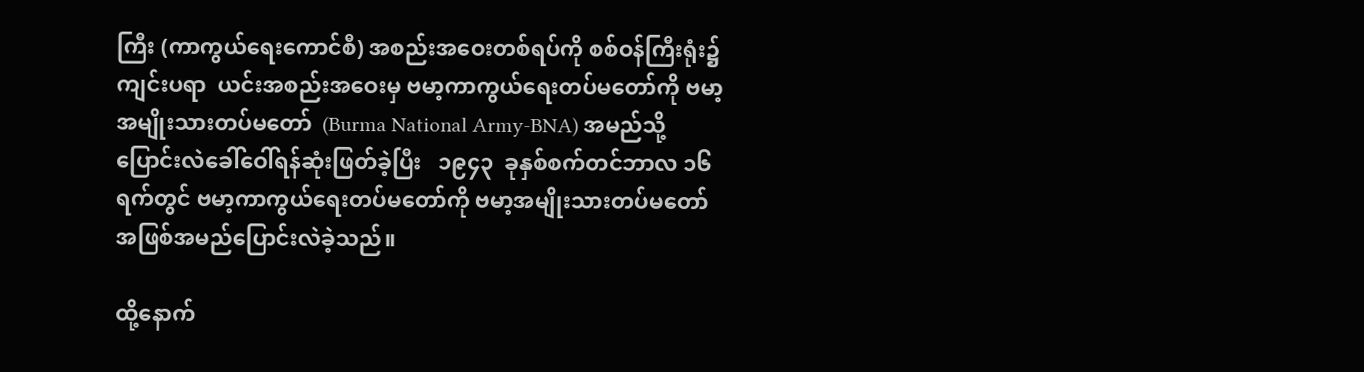ကြီး (ကာကွယ်ရေးကောင်စီ) အစည်းအဝေးတစ်ရပ်ကို စစ်ဝန်ကြီးရုံး၌ကျင်းပရာ  ယင်းအစည်းအဝေးမှ ဗမာ့ကာကွယ်ရေးတပ်မတော်ကို ဗမာ့အမျိုးသားတပ်မတော်  (Burma National Army-BNA) အမည်သို့  ပြောင်းလဲခေါ်ဝေါ်ရန်ဆုံးဖြတ်ခဲ့ပြီး   ၁၉၄၃  ခုနှစ်စက်တင်ဘာလ ၁၆ ရက်တွင် ဗမာ့ကာကွယ်ရေးတပ်မတော်ကို ဗမာ့အမျိုးသားတပ်မတော်အဖြစ်အမည်ပြောင်းလဲခဲ့သည်။

ထို့နောက်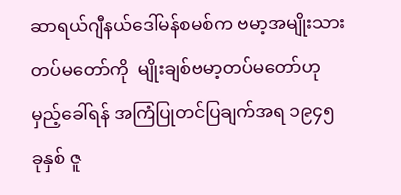ဆာရယ်ဂျီနယ်ဒေါ်မန်စမစ်က ဗမာ့အမျိုးသားတပ်မတော်ကို  မျိုးချစ်ဗမာ့တပ်မတော်ဟုမှည့်ခေါ်ရန် အကြံပြုတင်ပြချက်အရ ၁၉၄၅ ခုနှစ် ဇူ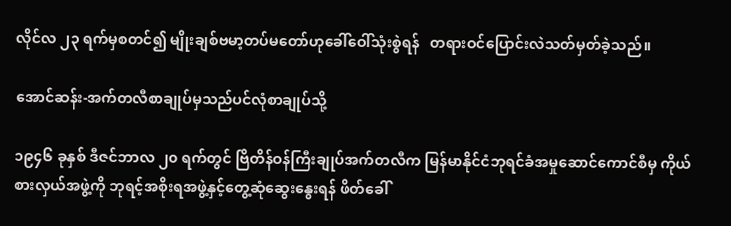လိုင်လ ၂၃ ရက်မှစတင်၍ မျိုးချစ်ဗမာ့တပ်မတော်ဟုခေါ်ဝေါ်သုံးစွဲရန်   တရားဝင်ပြောင်းလဲသတ်မှတ်ခဲ့သည်။

အောင်ဆန်း-အက်တလီစာချုပ်မှသည်ပင်လုံစာချုပ်သို့

၁၉၄၆ ခုနှစ် ဒီဇင်ဘာလ ၂၀ ရက်တွင် ဗြိတိန်ဝန်ကြီးချုပ်အက်တလီက မြန်မာနိုင်ငံဘုရင်ခံအမှုဆောင်ကောင်စီမှ ကိုယ်စားလှယ်အဖွဲ့ကို ဘုရင့်အစိုးရအဖွဲ့နှင့်တွေ့ဆုံဆွေးနွေးရန် ဖိတ်ခေါ်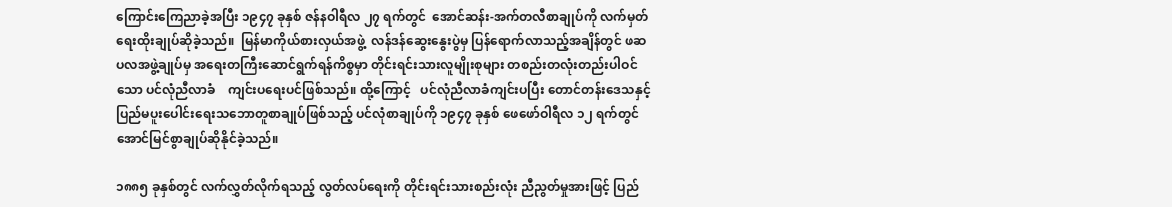ကြောင်းကြေညာခဲ့အပြီး ၁၉၄၇ ခုနှစ် ဇန်နဝါရီလ ၂၇ ရက်တွင်  အောင်ဆန်း-အက်တလီစာချုပ်ကို လက်မှတ် ရေးထိုးချုပ်ဆိုခဲ့သည်။  မြန်မာကိုယ်စားလှယ်အဖွဲ့  လန်ဒန်ဆွေးနွေးပွဲမှ ပြန်ရောက်လာသည့်အချိန်တွင် ဖဆပလအဖွဲ့ချုပ်မှ အရေးတကြီးဆောင်ရွက်ရန်ကိစ္စမှာ တိုင်းရင်းသားလူမျိုးစုများ တစည်းတလုံးတည်းပါဝင်သော ပင်လုံညီလာခံ    ကျင်းပရေးပင်ဖြစ်သည်။ ထို့ကြောင့်   ပင်လုံညီလာခံကျင်းပပြီး တောင်တန်းဒေသနှင့် ပြည်မပူးပေါင်းရေးသဘောတူစာချုပ်ဖြစ်သည့် ပင်လုံစာချုပ်ကို ၁၉၄၇ ခုနှစ် ဖေဖော်ဝါရီလ ၁၂ ရက်တွင် အောင်မြင်စွာချုပ်ဆိုနိုင်ခဲ့သည်။

၁၈၈၅ ခုနှစ်တွင် လက်လွှတ်လိုက်ရသည့် လွတ်လပ်ရေးကို တိုင်းရင်းသားစည်းလုံး ညီညွတ်မှုအားဖြင့် ပြည်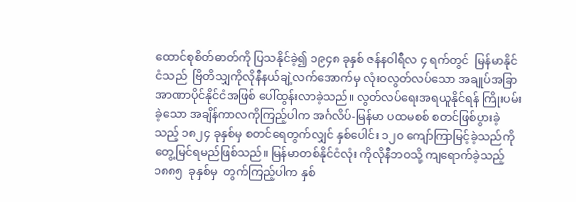ထောင်စုစိတ်ဓာတ်ကို ပြသနိုင်ခဲ့၍ ၁၉၄၈ ခုနှစ် ဇန်နဝါရီလ ၄ ရက်တွင်  မြန်မာနိုင်ငံသည်  ဗြိတိသျှကိုလိုနီနယ်ချဲ့လက်အောက်မှ လုံးဝလွတ်လပ်သော အချုပ်အခြာအာဏာပိုင်နိုင်ငံအဖြစ် ပေါ်ထွန်းလာခဲ့သည်။ လွတ်လပ်ရေးအရယူနိုင်ရန် ကြိုးပမ်းခဲ့သော အချိန်ကာလကိုကြည့်ပါက အင်္ဂလိပ်-မြန်မာ ပထမစစ် စတင်ဖြစ်ပွားခဲ့သည့် ၁၈၂၄ ခုနှစ်မှ စတင်ရေတွက်လျှင် နှစ်ပေါင်း ၁၂၀ ကျော်ကြာမြင့်ခဲ့သည်ကို တွေ့မြင်ရမည်ဖြစ်သည်။ မြန်မာတစ်နိုင်ငံလုံး ကိုလိုနီဘဝသို့ ကျရောက်ခဲ့သည့်   ၁၈၈၅  ခုနှစ်မှ  တွက်ကြည့်ပါက နှစ်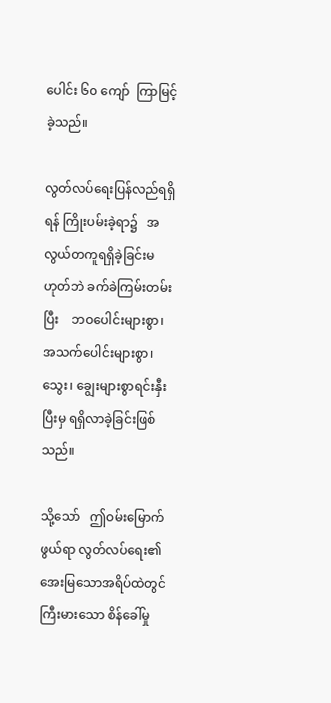ပေါင်း ၆၀ ကျော်  ကြာမြင့်ခဲ့သည်။

လွတ်လပ်ရေးပြန်လည်ရရှိရန် ကြိုးပမ်းခဲ့ရာ၌   အလွယ်တကူရရှိခဲ့ခြင်းမဟုတ်ဘဲ ခက်ခဲကြမ်းတမ်းပြီး    ဘဝပေါင်းများစွာ၊ အသက်ပေါင်းများစွာ၊ သွေး၊ ချွေးများစွာရင်းနှီးပြီးမှ ရရှိလာခဲ့ခြင်းဖြစ်သည်။

သို့သော်   ဤဝမ်းမြောက်ဖွယ်ရာ လွတ်လပ်ရေး၏ အေးမြသောအရိပ်ထဲတွင် ကြီးမားသော စိန်ခေါ်မှု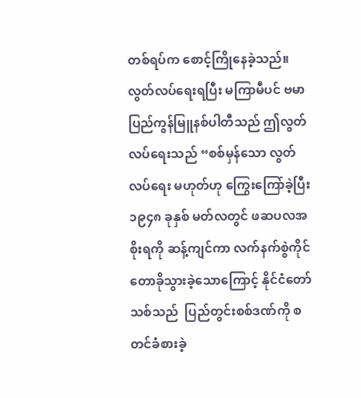တစ်ရပ်က စောင့်ကြိုနေခဲ့သည်။ လွတ်လပ်ရေးရပြီး မကြာမီပင် ဗမာပြည်ကွန်မြူနစ်ပါတီသည် ဤလွတ်လပ်ရေးသည် “စစ်မှန်သော လွတ်လပ်ရေး မဟုတ်ဟု ကြွေးကြော်ခဲ့ပြီး ၁၉၄၈ ခုနှစ် မတ်လတွင် ဖဆပလအစိုးရကို ဆန့်ကျင်ကာ လက်နက်စွဲကိုင်တောခိုသွားခဲ့သောကြောင့် နိုင်ငံတော်သစ်သည်  ပြည်တွင်းစစ်ဒဏ်ကို စတင်ခံစားခဲ့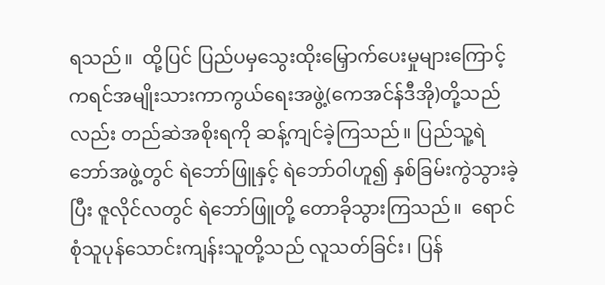ရသည်။  ထို့ပြင် ပြည်ပမှသွေးထိုးမြှောက်ပေးမှုများကြောင့် ကရင်အမျိုးသားကာကွယ်ရေးအဖွဲ့(ကေအင်န်ဒီအို)တို့သည်လည်း တည်ဆဲအစိုးရကို ဆန့်ကျင်ခဲ့ကြသည်။ ပြည်သူ့ရဲဘော်အဖွဲ့တွင် ရဲဘော်ဖြူနှင့် ရဲဘော်ဝါဟူ၍ နှစ်ခြမ်းကွဲသွားခဲ့ပြီး ဇူလိုင်လတွင် ရဲဘော်ဖြူတို့ တောခိုသွားကြသည်။  ရောင်စုံသူပုန်သောင်းကျန်းသူတို့သည် လူသတ်ခြင်း၊ ပြန်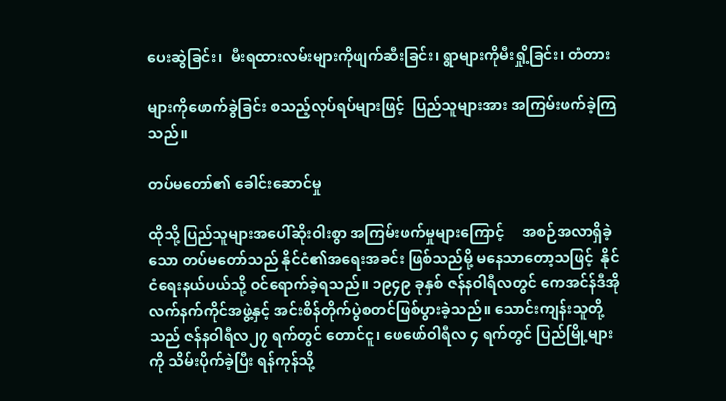ပေးဆွဲခြင်း၊  မီးရထားလမ်းများကိုဖျက်ဆီးခြင်း၊ ရွာများကိုမီးရှို့ခြင်း၊ တံတား

များကိုဖောက်ခွဲခြင်း စသည့်လုပ်ရပ်များဖြင့်  ပြည်သူများအား အကြမ်းဖက်ခဲ့ကြသည်။

တပ်မတော်၏ ခေါင်းဆောင်မှု

ထိုသို့ ပြည်သူများအပေါ်ဆိုးဝါးစွာ အကြမ်းဖက်မှုများကြောင့်     အစဉ်အလာရှိခဲ့သော တပ်မတော်သည် နိုင်ငံ၏အရေးအခင်း ဖြစ်သည်မို့ မနေသာတော့သဖြင့်  နိုင်ငံရေးနယ်ပယ်သို့ ဝင်ရောက်ခဲ့ရသည်။ ၁၉၄၉ ခုနှစ် ဇန်နဝါရီလတွင် ကေအင်န်ဒီအိုလက်နက်ကိုင်အဖွဲ့နှင့် အင်းစိန်တိုက်ပွဲစတင်ဖြစ်ပွားခဲ့သည်။ သောင်းကျန်းသူတို့သည် ဇန်နဝါရီလ၂၇ ရက်တွင် တောင်ငူ၊ ဖေဖော်ဝါရီလ ၄ ရက်တွင် ပြည်မြို့များကို သိမ်းပိုက်ခဲ့ပြီး ရန်ကုန်သို့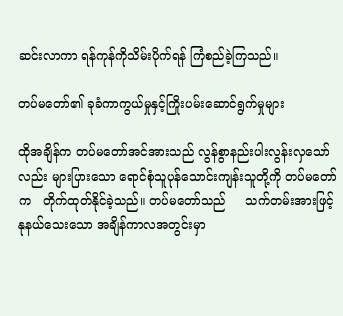ဆင်းလာကာ ရန်ကုန်ကိုသိမ်းပိုက်ရန် ကြံစည်ခဲ့ကြသည်။

တပ်မတော်၏ ခုခံကာကွယ်မှုနှင့်ကြိုးပမ်းဆောင်ရွက်မှုများ

ထိုအချိန်က တပ်မတော်အင်အားသည် လွန်စွာနည်းပါးလွန်းလှသော်လည်း များပြားသော ရောင်စုံသူပုန်သောင်းကျန်းသူတို့ကို တပ်မတော်က   တိုက်ထုတ်နိုင်ခဲ့သည်။ တပ်မတော်သည်     သက်တမ်းအားဖြင့် နုနယ်သေးသော အချိန်ကာလအတွင်းမှာ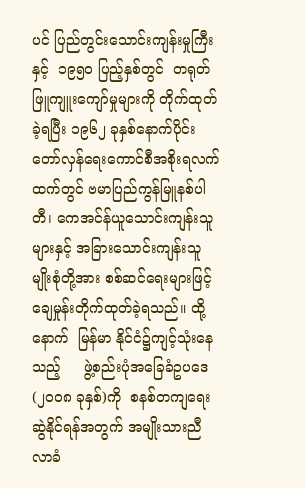ပင် ပြည်တွင်းသောင်းကျန်းမှုကြီးနှင့်  ၁၉၅၀ ပြည့်နှစ်တွင်  တရုတ်ဖြူကျူးကျော်မှုများကို တိုက်ထုတ်ခဲ့ရပြီး ၁၉၆၂ ခုနှစ်နောက်ပိုင်း တော်လှန်ရေးကောင်စီအစိုးရလက်ထက်တွင် ဗမာပြည်ကွန်မြူနစ်ပါတီ၊ ကေအင်န်ယူသောင်းကျန်းသူများနှင့် အခြားသောင်းကျန်းသူမျိုးစုံတို့အား စစ်ဆင်ရေးများဖြင့် ချေမှုန်းတိုက်ထုတ်ခဲ့ရသည်။ ထို့နောက်  မြန်မာ နိုင်ငံ၌ကျင့်သုံးနေသည့်     ဖွဲ့စည်းပုံအခြေခံဥပဒေ(၂၀၀၈ ခုနှစ်)ကို  စနစ်တကျရေးဆွဲနိုင်ရန်အတွက် အမျိုးသားညီလာခံ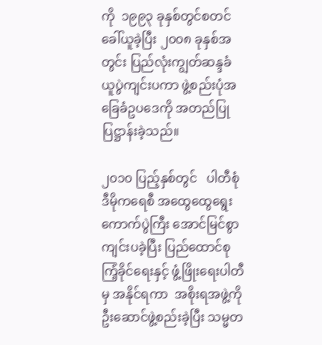ကို  ၁၉၉၃ ခုနှစ်တွင်စတင်ခေါ်ယူခဲ့ပြီး ၂၀၀၈ ခုနှစ်အတွင်း ပြည်လုံးကျွတ်ဆန္ဒခံယူပွဲကျင်းပကာ ဖွဲ့စည်းပုံအခြေခံဥပဒေကို အတည်ပြုပြဋ္ဌာန်းခဲ့သည်။

၂၀၁၀ ပြည့်နှစ်တွင်   ပါတီစုံဒီမိုကရေစီ အထွေထွေရွေးကောက်ပွဲကြီး အောင်မြင်စွာကျင်းပခဲ့ပြီး ပြည်ထောင်စုကြံ့ခိုင်ရေးနှင့် ဖွံ့ဖြိုးရေးပါတီမှ အနိုင်ရကာ  အစိုးရအဖွဲ့ကို ဦးဆောင်ဖွဲ့စည်းခဲ့ပြီး သမ္မတ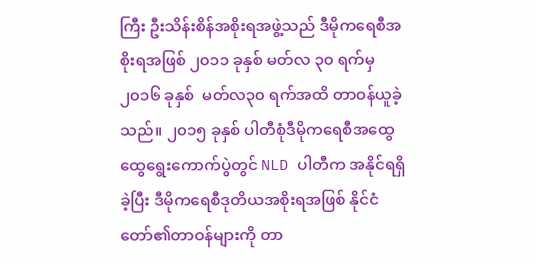ကြီး ဦးသိန်းစိန်အစိုးရအဖွဲ့သည် ဒီမိုကရေစီအစိုးရအဖြစ် ၂၀၁၁ ခုနှစ် မတ်လ ၃၀ ရက်မှ ၂၀၁၆ ခုနှစ်  မတ်လ၃၀ ရက်အထိ တာဝန်ယူခဲ့သည်။ ၂၀၁၅ ခုနှစ် ပါတီစုံဒီမိုကရေစီအထွေထွေရွေးကောက်ပွဲတွင် NLD ပါတီက အနိုင်ရရှိခဲ့ပြီး ဒီမိုကရေစီဒုတိယအစိုးရအဖြစ် နိုင်ငံတော်၏တာဝန်များကို တာ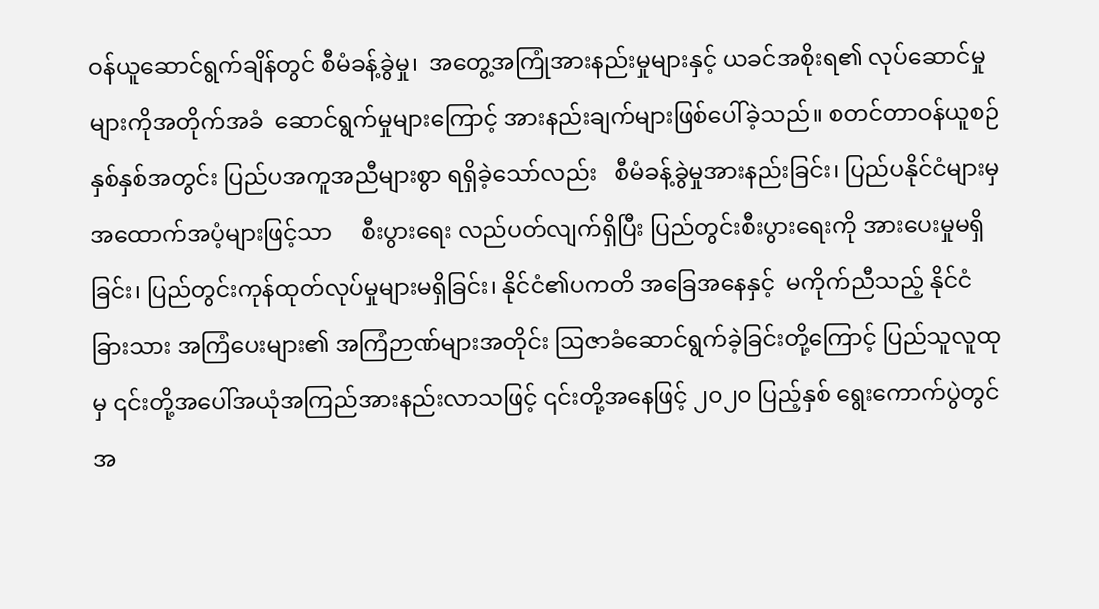ဝန်ယူဆောင်ရွက်ချိန်တွင် စီမံခန့်ခွဲမှု၊  အတွေ့အကြုံအားနည်းမှုများနှင့် ယခင်အစိုးရ၏ လုပ်ဆောင်မှုများကိုအတိုက်အခံ  ဆောင်ရွက်မှုများကြောင့် အားနည်းချက်များဖြစ်ပေါ်ခဲ့သည်။ စတင်တာဝန်ယူစဉ် နှစ်နှစ်အတွင်း ပြည်ပအကူအညီများစွာ ရရှိခဲ့သော်လည်း   စီမံခန့်ခွဲမှုအားနည်းခြင်း၊ ပြည်ပနိုင်ငံများမှ  အထောက်အပံ့များဖြင့်သာ     စီးပွားရေး လည်ပတ်လျက်ရှိပြီး ပြည်တွင်းစီးပွားရေးကို အားပေးမှုမရှိခြင်း၊ ပြည်တွင်းကုန်ထုတ်လုပ်မှုများမရှိခြင်း၊ နိုင်ငံ၏ပကတိ အခြေအနေနှင့်  မကိုက်ညီသည့် နိုင်ငံခြားသား အကြံပေးများ၏ အကြံဉာဏ်များအတိုင်း ဩဇာခံဆောင်ရွက်ခဲ့ခြင်းတို့ကြောင့် ပြည်သူလူထုမှ ၎င်းတို့အပေါ်အယုံအကြည်အားနည်းလာသဖြင့် ၎င်းတို့အနေဖြင့် ၂၀၂၀ ပြည့်နှစ် ရွေးကောက်ပွဲတွင် အ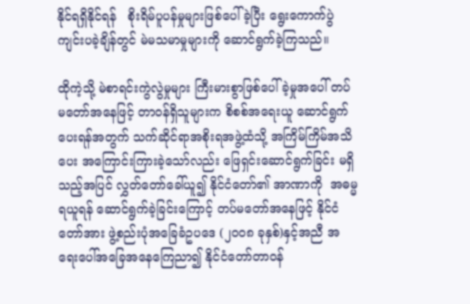နိုင်ရရှိနိုင်ရန်   စိုးရိမ်ပူပန်မှုများဖြစ်ပေါ်ခဲ့ပြီး ရွေးကောက်ပွဲကျင်းပခဲ့ချိန်တွင် မဲမသမာမှုများကို ဆောင်ရွက်ခဲ့ကြသည်။

ထိုကဲ့သို့ မဲစာရင်းကွဲလွဲမှုများ ကြီးမားစွာဖြစ်ပေါ်ခဲ့မှုအပေါ် တပ်မတော်အနေဖြင့် တာဝန်ရှိသူများက စိစစ်အရေးယူ ဆောင်ရွက်ပေးရန်အတွက် သက်ဆိုင်ရာအစိုးရအဖွဲ့ထံသို့ အကြိမ်ကြိမ်အသိပေး အကြောင်းကြားခဲ့သော်လည်း ဖြေရှင်းဆောင်ရွက်ခြင်း မရှိသည့်အပြင် လွှတ်တော်ခေါ်ယူ၍ နိုင်ငံတော်၏ အာဏာကို  အဓမ္မရယူရန် ဆောင်ရွက်ခဲ့ခြင်းကြောင့် တပ်မတော်အနေဖြင့် နိုင်ငံတော်အား ဖွဲ့စည်းပုံအခြေခံဥပဒေ (၂၀၀၈ ခုနှစ်)နှင့်အညီ အရေးပေါ်အခြေအနေကြေညာ၍ နိုင်ငံတော်တာဝန်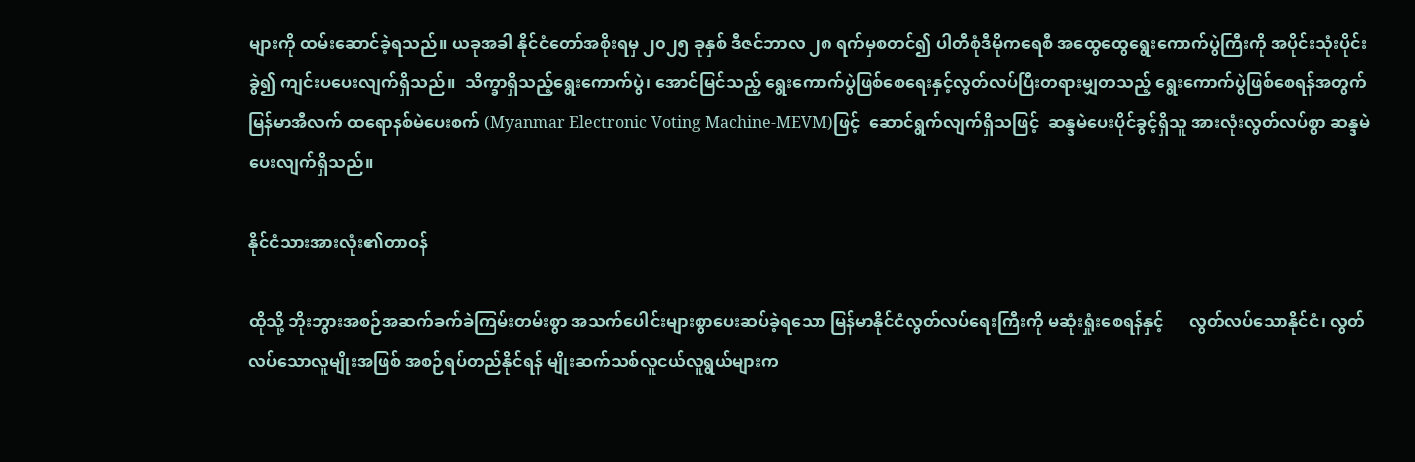များကို ထမ်းဆောင်ခဲ့ရသည်။ ယခုအခါ နိုင်ငံတော်အစိုးရမှ ၂၀၂၅ ခုနှစ် ဒီဇင်ဘာလ ၂၈ ရက်မှစတင်၍ ပါတီစုံဒီမိုကရေစီ အထွေထွေရွေးကောက်ပွဲကြီးကို အပိုင်းသုံးပိုင်းခွဲ၍ ကျင်းပပေးလျက်ရှိသည်။  သိက္ခာရှိသည့်ရွေးကောက်ပွဲ၊ အောင်မြင်သည့် ရွေးကောက်ပွဲဖြစ်စေရေးနှင့်လွတ်လပ်ပြီးတရားမျှတသည့် ရွေးကောက်ပွဲဖြစ်စေရန်အတွက် မြန်မာအီလက် ထရောနစ်မဲပေးစက် (Myanmar Electronic Voting Machine-MEVM)ဖြင့်  ဆောင်ရွက်လျက်ရှိသဖြင့်  ဆန္ဒမဲပေးပိုင်ခွင့်ရှိသူ အားလုံးလွတ်လပ်စွာ ဆန္ဒမဲပေးလျက်ရှိသည်။

နိုင်ငံသားအားလုံး၏တာဝန်

ထိုသို့ ဘိုးဘွားအစဉ်အဆက်ခက်ခဲကြမ်းတမ်းစွာ အသက်ပေါင်းများစွာပေးဆပ်ခဲ့ရသော မြန်မာနိုင်ငံလွတ်လပ်ရေးကြီးကို မဆုံးရှုံးစေရန်နှင့်      လွတ်လပ်သောနိုင်ငံ၊ လွတ်လပ်သောလူမျိုးအဖြစ် အစဉ်ရပ်တည်နိုင်ရန် မျိုးဆက်သစ်လူငယ်လူရွယ်များက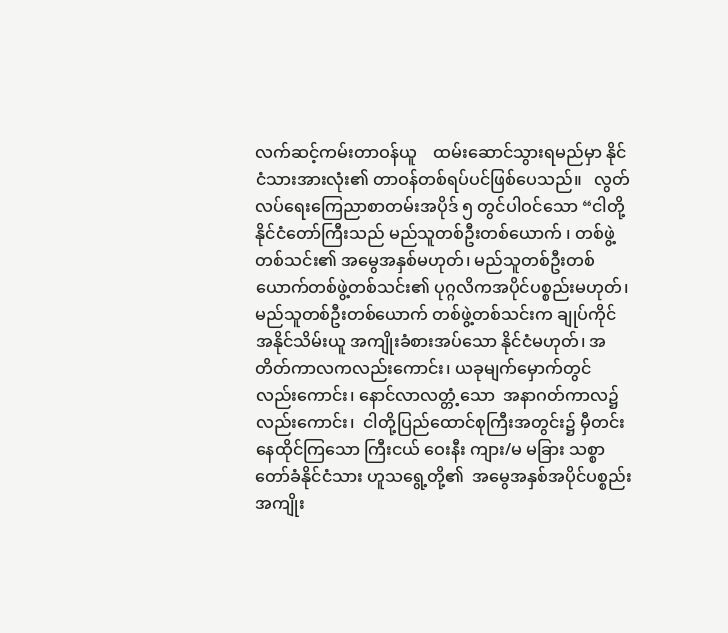လက်ဆင့်ကမ်းတာဝန်ယူ    ထမ်းဆောင်သွားရမည်မှာ နိုင်ငံသားအားလုံး၏ တာဝန်တစ်ရပ်ပင်ဖြစ်ပေသည်။   လွတ်လပ်ရေးကြေညာစာတမ်းအပိုဒ် ၅ တွင်ပါဝင်သော “ငါတို့နိုင်ငံတော်ကြီးသည် မည်သူတစ်ဦးတစ်ယောက် ၊ တစ်ဖွဲ့တစ်သင်း၏ အမွေအနှစ်မဟုတ်၊ မည်သူတစ်ဦးတစ်ယောက်တစ်ဖွဲ့တစ်သင်း၏ ပုဂ္ဂလိကအပိုင်ပစ္စည်းမဟုတ်၊ မည်သူတစ်ဦးတစ်ယောက် တစ်ဖွဲ့တစ်သင်းက ချုပ်ကိုင်အနိုင်သိမ်းယူ အကျိုးခံစားအပ်သော နိုင်ငံမဟုတ်၊ အတိတ်ကာလကလည်းကောင်း၊ ယခုမျက်မှောက်တွင်လည်းကောင်း၊ နောင်လာလတ္တံ့သော  အနာဂတ်ကာလ၌လည်းကောင်း၊  ငါတို့ပြည်ထောင်စုကြီးအတွင်း၌ မှီတင်းနေထိုင်ကြသော ကြီးငယ် ဝေးနီး ကျား/မ မခြား သစ္စာတော်ခံနိုင်ငံသား ဟူသရွေ့တို့၏  အမွေအနှစ်အပိုင်ပစ္စည်း အကျိုး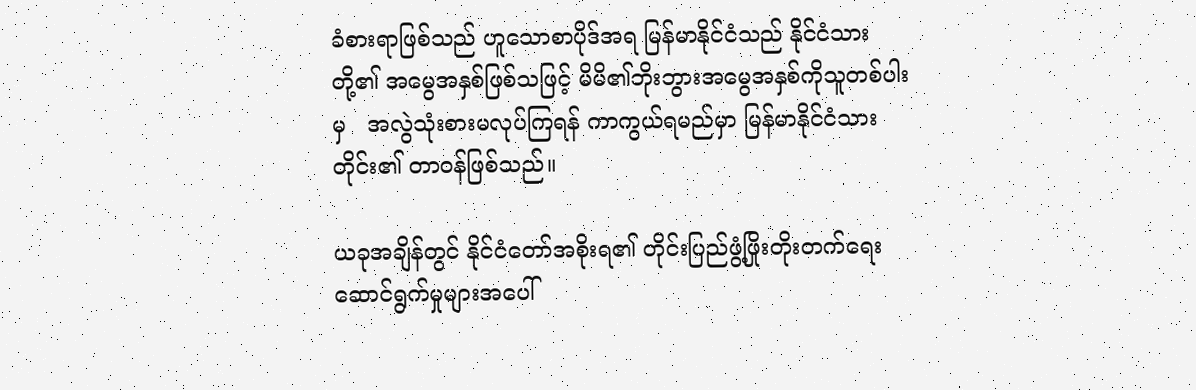ခံစားရာဖြစ်သည် ဟူသောစာပိုဒ်အရ မြန်မာနိုင်ငံသည် နိုင်ငံသားတို့၏ အမွေအနှစ်ဖြစ်သဖြင့် မိမိ၏ဘိုးဘွားအမွေအနှစ်ကိုသူတစ်ပါးမှ   အလွဲသုံးစားမလုပ်ကြရန် ကာကွယ်ရမည်မှာ မြန်မာနိုင်ငံသားတိုင်း၏ တာဝန်ဖြစ်သည်။

ယခုအချိန်တွင် နိုင်ငံတော်အစိုးရ၏ တိုင်းပြည်ဖွံ့ဖြိုးတိုးတက်ရေး ဆောင်ရွက်မှုများအပေါ်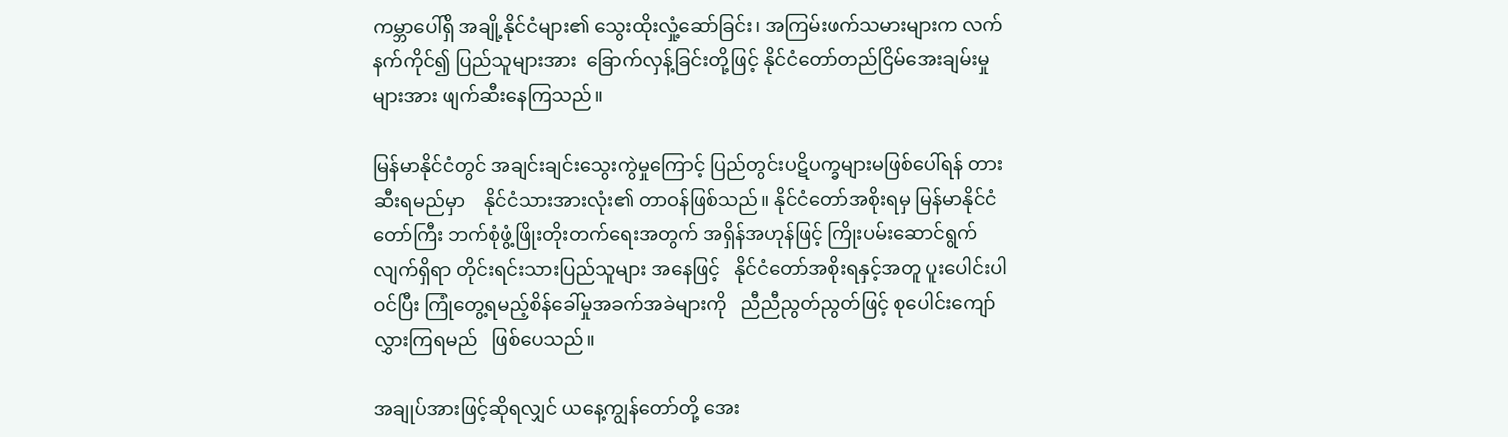ကမ္ဘာပေါ်ရှိ အချို့နိုင်ငံများ၏ သွေးထိုးလှုံ့ဆော်ခြင်း၊ အကြမ်းဖက်သမားများက လက်နက်ကိုင်၍ ပြည်သူများအား  ခြောက်လှန့်ခြင်းတို့ဖြင့် နိုင်ငံတော်တည်ငြိမ်အေးချမ်းမှုများအား ဖျက်ဆီးနေကြသည်။

မြန်မာနိုင်ငံတွင် အချင်းချင်းသွေးကွဲမှုကြောင့် ပြည်တွင်းပဋိပက္ခများမဖြစ်ပေါ်ရန် တားဆီးရမည်မှာ    နိုင်ငံသားအားလုံး၏ တာဝန်ဖြစ်သည်။ နိုင်ငံတော်အစိုးရမှ မြန်မာနိုင်ငံတော်ကြီး ဘက်စုံဖွံ့ဖြိုးတိုးတက်ရေးအတွက် အရှိန်အဟုန်ဖြင့် ကြိုးပမ်းဆောင်ရွက်လျက်ရှိရာ တိုင်းရင်းသားပြည်သူများ အနေဖြင့်   နိုင်ငံတော်အစိုးရနှင့်အတူ ပူးပေါင်းပါဝင်ပြီး ကြုံတွေ့ရမည့်စိန်ခေါ်မှုအခက်အခဲများကို   ညီညီညွတ်ညွတ်ဖြင့် စုပေါင်းကျော်လွှားကြရမည်   ဖြစ်ပေသည်။

အချုပ်အားဖြင့်ဆိုရလျှင် ယနေ့ကျွန်တော်တို့ အေး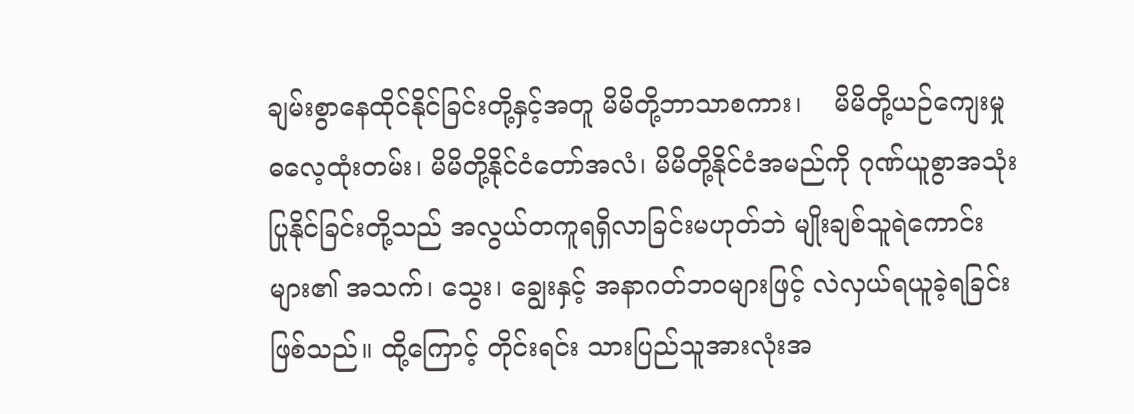ချမ်းစွာနေထိုင်နိုင်ခြင်းတို့နှင့်အတူ မိမိတို့ဘာသာစကား၊    မိမိတို့ယဉ်ကျေးမှု ဓလေ့ထုံးတမ်း၊ မိမိတို့နိုင်ငံတော်အလံ၊ မိမိတို့နိုင်ငံအမည်ကို ဂုဏ်ယူစွာအသုံးပြုနိုင်ခြင်းတို့သည် အလွယ်တကူရရှိလာခြင်းမဟုတ်ဘဲ မျိုးချစ်သူရဲကောင်းများ၏ အသက်၊ သွေး၊ ချွေးနှင့် အနာဂတ်ဘဝများဖြင့် လဲလှယ်ရယူခဲ့ရခြင်းဖြစ်သည်။ ထို့ကြောင့် တိုင်းရင်း သားပြည်သူအားလုံးအ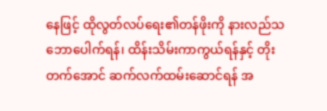နေဖြင့် ထိုလွတ်လပ်ရေး၏တန်ဖိုးကို နားလည်သဘောပေါက်ရန်၊ ထိန်းသိမ်းကာကွယ်ရန်နှင့် တိုးတက်အောင် ဆက်လက်ထမ်းဆောင်ရန် အ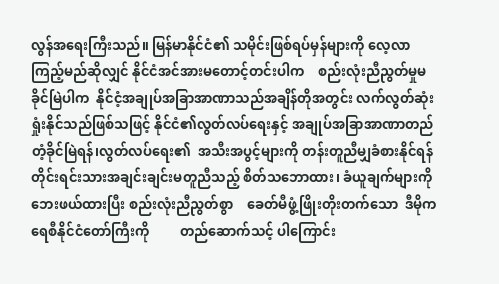လွန်အရေးကြီးသည်။ မြန်မာနိုင်ငံ၏ သမိုင်းဖြစ်ရပ်မှန်များကို လေ့လာကြည့်မည်ဆိုလျှင် နိုင်ငံအင်အားမတောင့်တင်းပါက    စည်းလုံးညီညွတ်မှုမခိုင်မြဲပါက  နိုင်ငံ့အချုပ်အခြာအာဏာသည်အချိန်တိုအတွင်း လက်လွတ်ဆုံးရှုံးနိုင်သည်ဖြစ်သဖြင့် နိုင်ငံ၏လွတ်လပ်ရေးနှင့် အချုပ်အခြာအာဏာတည်တံ့ခိုင်မြဲရန်၊လွတ်လပ်ရေး၏  အသီးအပွင့်များကို တန်းတူညီမျှခံစားနိုင်ရန်  တိုင်းရင်းသားအချင်းချင်းမတူညီသည့် စိတ်သဘောထား၊ ခံယူချက်များကို ဘေးဖယ်ထားပြီး စည်းလုံးညီညွတ်စွာ    ခေတ်မီဖွံ့ဖြိုးတိုးတက်သော  ဒီမိုကရေစီနိုင်ငံတော်ကြီးကို         တည်ဆောက်သင့် ပါကြောင်း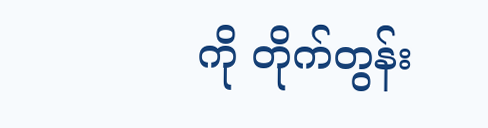ကို တိုက်တွန်း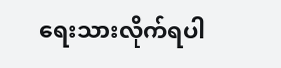ရေးသားလိုက်ရပါ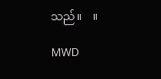သည်။    ။

MWD